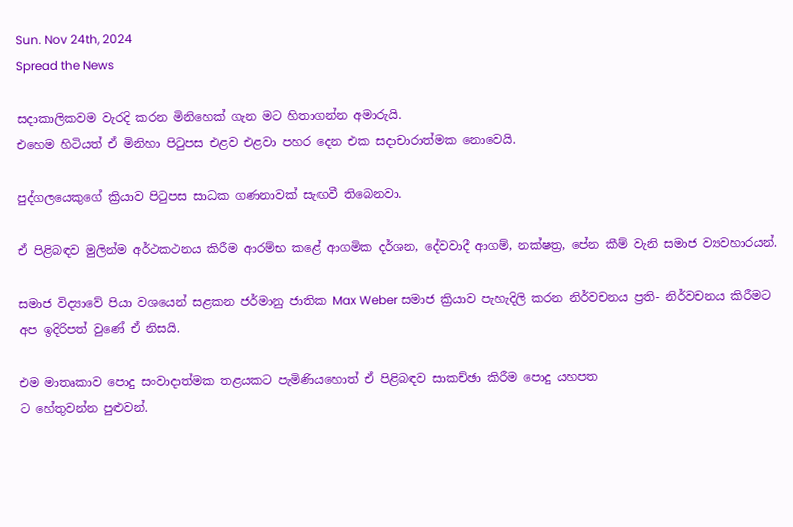Sun. Nov 24th, 2024
Spread the News

සදාකාලිකවම වැරදි කරන මිනිහෙක් ගැන මට හිතාගන්න අමාරුයි.
එහෙම හිටියත් ඒ මිනිහා පිටුපස එළව එළවා පහර දෙන එක සදාචාරාත්මක නොවෙයි.

පුද්ගලයෙකුගේ ක්‍රියාව පිටුපස සාධක ගණනාවක් සැඟවී තිබෙනවා.

ඒ පිළිබඳව මුලින්ම අර්ථකථනය කිරීම ආරම්භ කළේ ආගමික දර්ශන, දේවවාදී ආගම්, නක්ෂත්‍ර, පේන කීම් වැනි සමාජ ව්‍යවහාරයන්.

සමාජ විද්‍යාවේ පියා වශයෙන් සළකන ජර්මානු ජාතික Max Weber සමාජ ක්‍රියාව පැහැදිලි කරන නිර්වචනය ප්‍රති- නිර්වචනය කිරීමට අප ඉදිරිපත් වුණේ ඒ නිසයි.

එම මාතෘකාව පොදු සංවාදාත්මක තළයකට පැමිණියහොත් ඒ පිළිබඳව සාකච්ඡා කිරීම පොදු යහපත
ට හේතුවන්න පුළුවන්.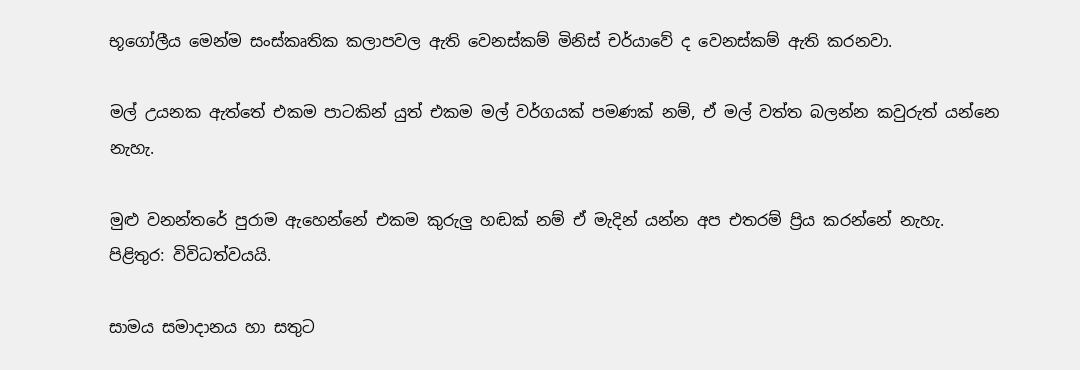භූගෝලීය මෙන්ම සංස්කෘතික කලාපවල ඇති වෙනස්කම් මිනිස් චර්යාවේ ද වෙනස්කම් ඇති කරනවා.

මල් උයනක ඇත්තේ එකම පාටකින් යුත් එකම මල් වර්ගයක් පමණක් නම්, ඒ මල් වත්ත බලන්න කවුරුත් යන්නෙ නැහැ.

මුළු වනන්තරේ පුරාම ඇහෙන්නේ එකම කුරුලු හඬක් නම් ඒ මැදින් යන්න අප එතරම් ප්‍රිය කරන්නේ නැහැ.
පිළිතුර: විවිධත්වයයි.

සාමය සමාදානය හා සතුට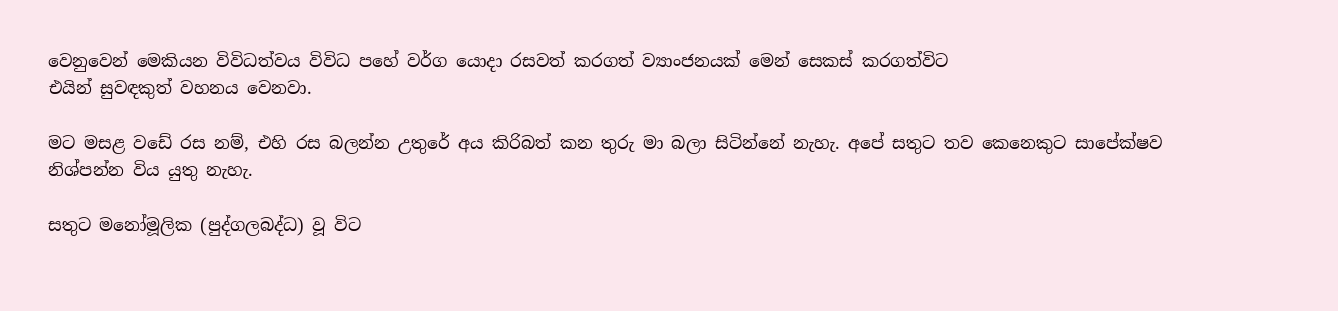වෙනුවෙන් මෙකියන විවිධත්වය විවිධ පහේ වර්ග යොදා රසවත් කරගත් ව්‍යාංජනයක් මෙන් සෙකස් කරගත්විට
එයින් සුවඳකුත් වහනය වෙනවා.

මට මසළ වඩේ රස නම්, එහි රස බලන්න උතුරේ අය කිරිබත් කන තුරු මා බලා සිටින්නේ නැහැ. අපේ සතුට තව කෙනෙකුට සාපේක්ෂව නිශ්පන්න විය යුතු නැහැ.

සතුට මනෝමූලික (පුද්ගලබද්ධ) වූ විට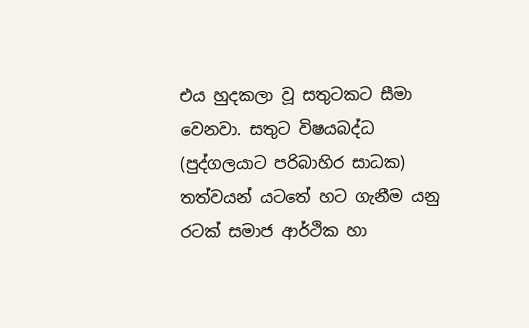එය හුදකලා වූ සතුටකට සීමා වෙනවා. සතුට විෂයබද්ධ (පුද්ගලයාට පරිබාහිර සාධක) තත්වයන් යටතේ හට ගැනීම යනු රටක් සමාජ ආර්ථික හා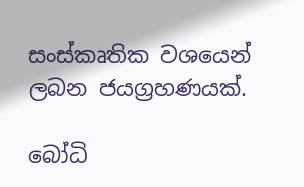සංස්කෘතික වශයෙන් ලබන ජයග්‍රහණයක්.

බෝධි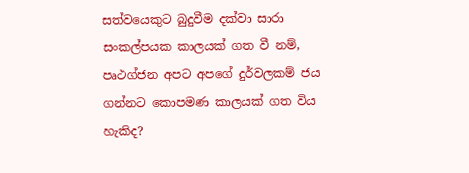සත්වයෙකුට බුදුවීම දක්වා සාරා සංකල්පයක කාලයක් ගත වී නම්, පෘථග්ජන අපට අපගේ දුර්වලකම් ජය ගන්නට කොපමණ කාලයක් ගත විය හැකිද?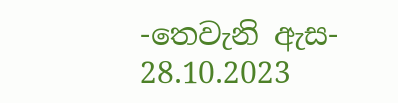-තෙවැනි ඇස-
28.10.2023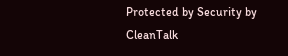Protected by Security by CleanTalk